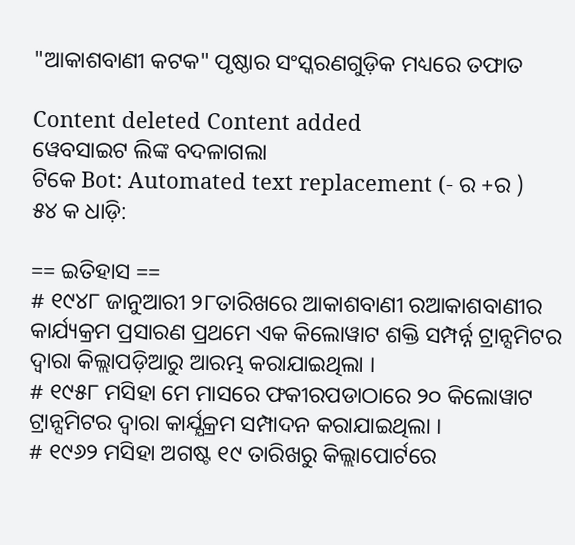"ଆକାଶବାଣୀ କଟକ" ପୃଷ୍ଠାର ସଂସ୍କରଣ‌ଗୁଡ଼ିକ ମଧ୍ୟରେ ତଫାତ

Content deleted Content added
ୱେବସାଇଟ ଲିଙ୍କ ବଦଳାଗଲା
ଟିକେ Bot: Automated text replacement (- ର +ର )
୫୪ କ ଧାଡ଼ି:

== ଇତିହାସ ==
# ୧୯୪୮ ଜାନୁଆରୀ ୨୮ତାରିଖରେ ଆକାଶବାଣୀ ରଆକାଶବାଣୀର କାର୍ଯ୍ୟକ୍ରମ ପ୍ରସାରଣ ପ୍ରଥମେ ଏକ କିଲୋୱାଟ ଶକ୍ତି ସମ୍ପର୍ନ୍ନ ଟ୍ରାନ୍ସମିଟର ଦ୍ଵାରା କିଲ୍ଲାପଡ଼ିଆରୁ ଆରମ୍ଭ କରାଯାଇଥିଲା ।
# ୧୯୫୮ ମସିହା ମେ ମାସରେ ଫକୀରପଡାଠାରେ ୨୦ କିଲୋୱାଟ ଟ୍ରାନ୍ସମିଟର ଦ୍ଵାରା କାର୍ଯ୍ଯକ୍ରମ ସମ୍ପାଦନ କରାଯାଇଥିଲା ।
# ୧୯୬୨ ମସିହା ଅଗଷ୍ଟ ୧୯ ତାରିଖରୁ କିଲ୍ଲାପୋର୍ଟରେ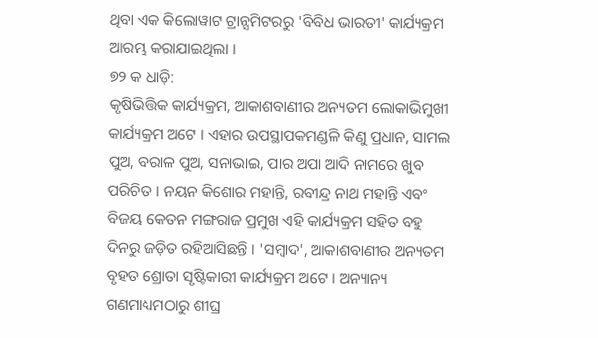ଥିବା ଏକ କିଲୋୱାଟ ଟ୍ରାନ୍ସମିଟରରୁ 'ବିବିଧ ଭାରତୀ' କାର୍ଯ୍ୟକ୍ରମ ଆରମ୍ଭ କରାଯାଇଥିଲା ।
୭୨ କ ଧାଡ଼ି:
କୃଷିଭିତ୍ତିକ କାର୍ଯ୍ୟକ୍ରମ, ଆକାଶବାଣୀର ଅନ୍ୟତମ ଲୋକାଭିମୁଖୀ କାର୍ଯ୍ୟକ୍ରମ ଅଟେ । ଏହାର ଉପସ୍ଥାପକମଣ୍ଡଳି କିଣୁ ପ୍ରଧାନ, ସାମଲ ପୁଅ, ବରାଳ ପୁଅ, ସନାଭାଇ, ପାର ଅପା ଆଦି ନାମରେ ଖୁବ ପରିଚିତ । ନୟନ କିଶୋର ମହାନ୍ତି, ରବୀନ୍ଦ୍ର ନାଥ ମହାନ୍ତି ଏବଂ ବିଜୟ କେତନ ମଙ୍ଗରାଜ ପ୍ରମୁଖ ଏହି କାର୍ଯ୍ୟକ୍ରମ ସହିତ ବହୁ ଦିନରୁ ଜଡ଼ିତ ରହିଆସିଛନ୍ତି । 'ସମ୍ବାଦ', ଆକାଶବାଣୀର ଅନ୍ୟତମ ବୃହତ ଶ୍ରୋତା ସୃଷ୍ଟିକାରୀ କାର୍ଯ୍ୟକ୍ରମ ଅଟେ । ଅନ୍ୟାନ୍ୟ ଗଣମାଧ୍ୟମଠାରୁ ଶୀଘ୍ର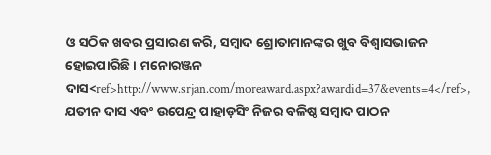ଓ ସଠିକ ଖବର ପ୍ରସାରଣ କରି, ସମ୍ବାଦ ଶ୍ରୋତାମାନଙ୍କର ଖୁବ ବିଶ୍ଵାସଭାଜନ ହୋଇପାରିଛି । ମନୋରଞ୍ଜନ ଦାସ<ref>http://www.srjan.com/moreaward.aspx?awardid=37&events=4</ref>, ଯତୀନ ଦାସ ଏବଂ ଉପେନ୍ଦ୍ର ପାହାଡ଼ସିଂ ନିଜର ବଳିଷ୍ଠ ସମ୍ବାଦ ପାଠନ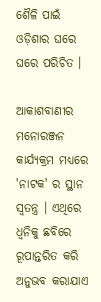ଶୈଳି ପାଇଁ ଓଡ଼ିଶାର ଘରେ ଘରେ ପରିଚିତ ।

ଆକାଶବାଣୀର ମନୋରଞ୍ଜନ କାର୍ଯ୍ୟକ୍ରମ ମଧ୍ୟରେ 'ନାଟକ' ର ସ୍ଥାନ ସ୍ଵତନ୍ତ୍ର । ଏଥିରେ ଧ୍ଵନିକୁ ଛବିରେ ରୂପାନ୍ତରିତ କରି ଅନୁଭବ କରାଯାଏ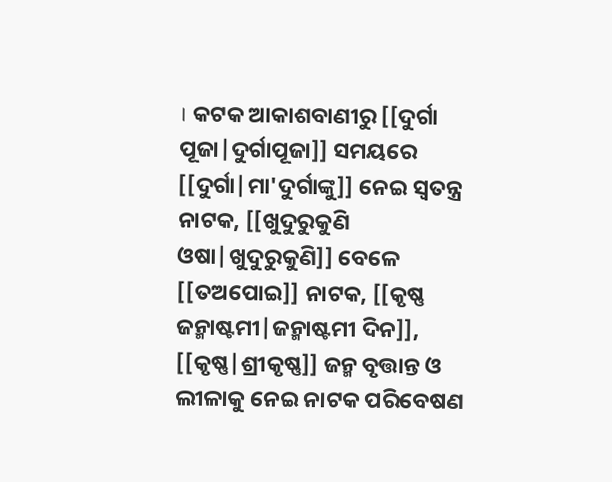। କଟକ ଆକାଶବାଣୀରୁ [[ଦୁର୍ଗା ପୂଜା|ଦୁର୍ଗାପୂଜା]] ସମୟରେ [[ଦୁର୍ଗା|ମା'ଦୁର୍ଗାଙ୍କୁ]] ନେଇ ସ୍ଵତନ୍ତ୍ର ନାଟକ, [[ଖୁଦୁରୁକୁଣି ଓଷା|ଖୁଦୁରୁକୁଣି]] ବେଳେ [[ତଅପୋଇ]] ନାଟକ, [[କୃଷ୍ଣ ଜନ୍ମାଷ୍ଟମୀ|ଜନ୍ମାଷ୍ଟମୀ ଦିନ]], [[କୃଷ୍ଣ|ଶ୍ରୀକୃଷ୍ଣ]] ଜନ୍ମ ବୃତ୍ତାନ୍ତ ଓ ଲୀଳାକୁ ନେଇ ନାଟକ ପରିବେଷଣ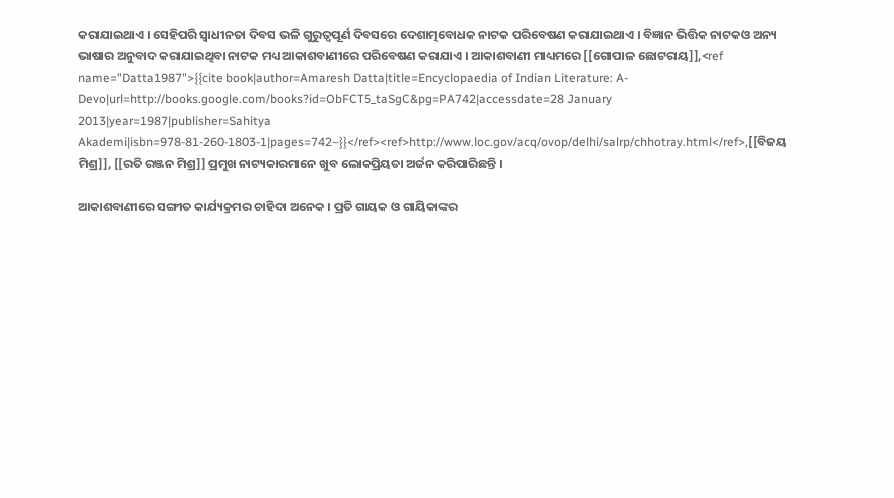କରାଯାଇଥାଏ । ସେହିପରି ସ୍ଵାଧୀନତା ଦିବସ ଭଳି ଗୁରୁତ୍ଵପୂର୍ଣ ଦିବସରେ ଦେଶାତ୍ମବୋଧକ ନାଟକ ପରିବେଷଣ କରାଯାଇଥାଏ । ବିଜ୍ଞାନ ଭିତ୍ତିକ ନାଟକଓ ଅନ୍ୟ ଭାଷାର ଅନୁବାଦ କରାଯାଇଥିବା ନାଟକ ମଧ୍ୟ ଆକାଶବାଣୀରେ ପରିବେଷଣ କରାଯାଏ । ଆକାଶବାଣୀ ମାଧ୍ୟମରେ [[ଗୋପାଳ ଛୋଟରାୟ]],<ref name="Datta1987">{{cite book|author=Amaresh Datta|title=Encyclopaedia of Indian Literature: A-Devo|url=http://books.google.com/books?id=ObFCT5_taSgC&pg=PA742|accessdate=28 January 2013|year=1987|publisher=Sahitya Akademi|isbn=978-81-260-1803-1|pages=742–}}</ref><ref>http://www.loc.gov/acq/ovop/delhi/salrp/chhotray.html</ref>,[[ବିଜୟ ମିଶ୍ର]], [[ରତି ରଞ୍ଜନ ମିଶ୍ର]] ପ୍ରମୁଖ ନାଟ୍ୟକାରମାନେ ଖୁବ ଲୋକପ୍ରିୟତା ଅର୍ଜନ କରିପାରିଛନ୍ତି ।

ଆକାଶବାଣୀରେ ସଙ୍ଗୀତ କାର୍ଯ୍ୟକ୍ରମର ଚାହିଦା ଅନେକ । ପ୍ରତି ଗାୟକ ଓ ଗାୟିକାଙ୍କର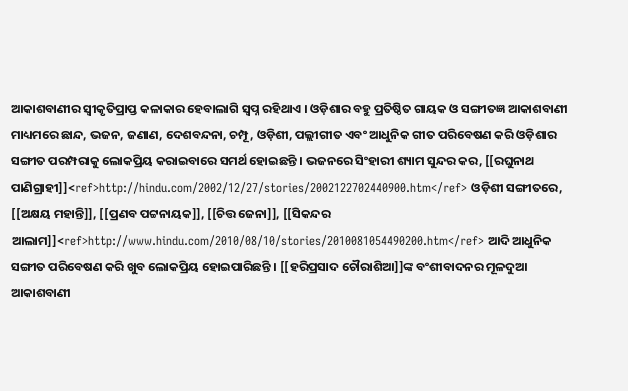ଆକାଶବାଣୀର ସ୍ଵୀକୃତିପ୍ରାପ୍ତ କଳାକାର ହେବାଲାଗି ସ୍ଵପ୍ନ ରହିଥାଏ । ଓଡ଼ିଶାର ବହୁ ପ୍ରତିଷ୍ଠିତ ଗାୟକ ଓ ସଙ୍ଗୀତଜ୍ଞ ଆକାଶବାଣୀ ମାଧ୍ୟମରେ ଛାନ୍ଦ, ଭଜନ, ଜଣାଣ, ଦେଶବନ୍ଦନା, ଚମ୍ପୂ, ଓଡ଼ିଶୀ, ପଲ୍ଲୀଗୀତ ଏବଂ ଆଧୁନିକ ଗୀତ ପରିବେଷଣ କରି ଓଡ଼ିଶାର ସଙ୍ଗୀତ ପରମ୍ପରାକୁ ଲୋକପ୍ରିୟ କରାଇବାରେ ସମର୍ଥ ହୋଇଛନ୍ତି । ଭଜନରେ ସିଂହାରୀ ଶ୍ୟାମ ସୁନ୍ଦର କର, [[ରଘୁନାଥ ପାଣିଗ୍ରାହୀ]]<ref>http://hindu.com/2002/12/27/stories/2002122702440900.htm</ref> ଓଡ଼ିଶୀ ସଙ୍ଗୀତରେ, [[ଅକ୍ଷୟ ମହାନ୍ତି]], [[ପ୍ରଣବ ପଟ୍ଟନାୟକ]], [[ଚିତ୍ତ ଜେନା]], [[ସିକନ୍ଦର ଆଲାମ]]<ref>http://www.hindu.com/2010/08/10/stories/2010081054490200.htm</ref> ଆଦି ଆଧୁନିକ ସଙ୍ଗୀତ ପରିବେଷଣ କରି ଖୁବ ଲୋକପ୍ରିୟ ହୋଇପାରିଛନ୍ତି । [[ହରିପ୍ରସାଦ ଚୌରାଶିଆ]]ଙ୍କ ବଂଶୀବାଦନର ମୂଳଦୁଆ ଆକାଶବାଣୀ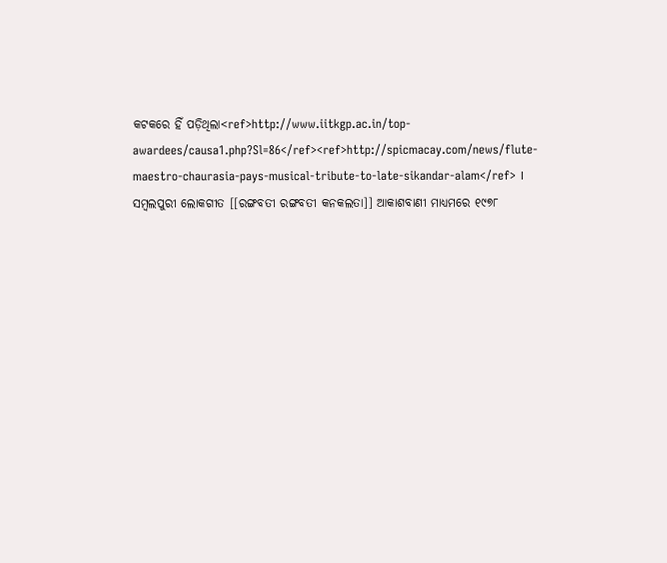କଟକରେ ହିଁ ପଡ଼ିଥିଲା<ref>http://www.iitkgp.ac.in/top-awardees/causa1.php?Sl=86</ref><ref>http://spicmacay.com/news/flute-maestro-chaurasia-pays-musical-tribute-to-late-sikandar-alam</ref> । ସମ୍ବଲପୁରୀ ଲୋକଗୀତ [[ରଙ୍ଗବତୀ ରଙ୍ଗବତୀ କନକଲତା]] ଆକାଶବାଣୀ ମାଧ୍ୟମରେ ୧୯୭୮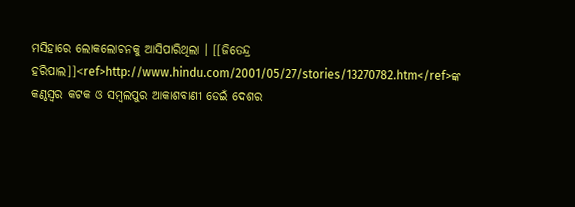ମସିହାରେ ଲୋକଲୋଚନକୁ ଆସିପାରିଥିଲା । [[ଜିତେନ୍ଦ୍ର ହରିପାଲ]]<ref>http://www.hindu.com/2001/05/27/stories/13270782.htm</ref>ଙ୍କ କଣ୍ଠସ୍ଵର କଟକ ଓ ସମ୍ବଲପୁର ଆକାଶବାଣୀ ଡେଇଁ ଦେଶର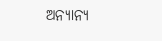ଅନ୍ୟାନ୍ୟ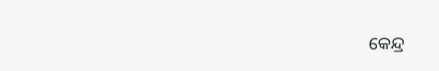କେନ୍ଦ୍ର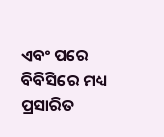ଏବଂ ପରେ ବିବିସିରେ ମଧ୍ୟ ପ୍ରସାରିତ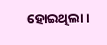ହୋଇଥିଲା ।